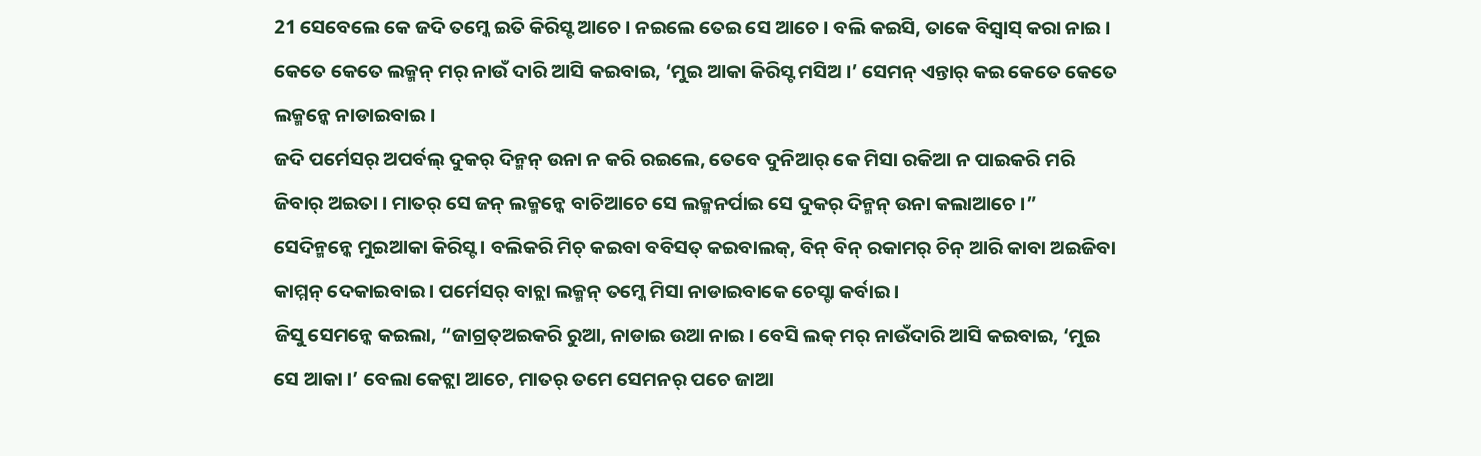21 ସେବେଲେ କେ ଜଦି ତମ୍କେ ଇତି କିରିସ୍ଟ ଆଚେ । ନଇଲେ ତେଇ ସେ ଆଚେ । ବଲି କଇସି, ତାକେ ବିସ୍ବାସ୍ କରା ନାଇ ।
କେତେ କେତେ ଲକ୍ମନ୍ ମର୍ ନାଉଁ ଦାରି ଆସି କଇବାଇ, ‘ମୁଇ ଆକା କିରିସ୍ଟ ମସିଅ ।’ ସେମନ୍ ଏନ୍ତାର୍ କଇ କେତେ କେତେ ଲକ୍ମନ୍କେ ନାଡାଇବାଇ ।
ଜଦି ପର୍ମେସର୍ ଅପର୍ବଲ୍ ଦୁକର୍ ଦିନ୍ମନ୍ ଉନା ନ କରି ରଇଲେ, ତେବେ ଦୁନିଆର୍ କେ ମିସା ରକିଆ ନ ପାଇକରି ମରି ଜିବାର୍ ଅଇତା । ମାତର୍ ସେ ଜନ୍ ଲକ୍ମନ୍କେ ବାଚିଆଚେ ସେ ଲକ୍ମନର୍ପାଇ ସେ ଦୁକର୍ ଦିନ୍ମନ୍ ଉନା କଲାଆଚେ ।”
ସେଦିନ୍ମନ୍କେ ମୁଇଆକା କିରିସ୍ଟ । ବଲିକରି ମିଚ୍ କଇବା ବବିସତ୍ କଇବାଲକ୍, ବିନ୍ ବିନ୍ ରକାମର୍ ଚିନ୍ ଆରି କାବା ଅଇଜିବା କାମ୍ମନ୍ ଦେକାଇବାଇ । ପର୍ମେସର୍ ବାଚ୍ଲା ଲକ୍ମନ୍ ତମ୍କେ ମିସା ନାଡାଇବାକେ ଚେସ୍ଟା କର୍ବାଇ ।
ଜିସୁ ସେମନ୍କେ କଇଲା, “ଜାଗ୍ରତ୍ଅଇକରି ରୁଆ, ନାଡାଇ ଉଆ ନାଇ । ବେସି ଲକ୍ ମର୍ ନାଉଁଦାରି ଆସି କଇବାଇ, ‘ମୁଇ ସେ ଆକା ।’ ବେଲା କେଟ୍ଲା ଆଚେ, ମାତର୍ ତମେ ସେମନର୍ ପଚେ ଜାଆ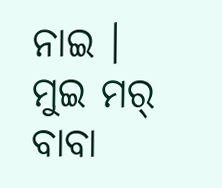ନାଇ ।
ମୁଇ ମର୍ ବାବା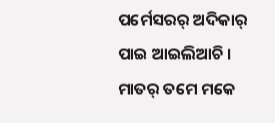ପର୍ମେସରର୍ ଅଦିକାର୍ ପାଇ ଆଇଲିଆଚି । ମାତର୍ ତମେ ମକେ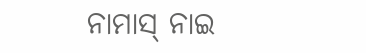ନାମାସ୍ ନାଇ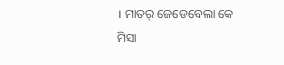। ମାତର୍ ଜେଡେବେଲା କେ ମିସା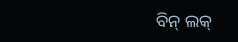ବିନ୍ ଲକ୍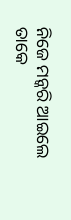ନିଜେ ମନ୍କରି ଆଇଲେ ତାକେ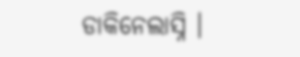ଡାକିନେଲାସ୍ନି ।